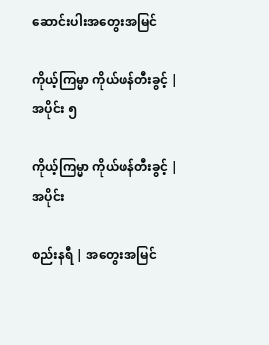ဆောင်းပါးအတွေးအမြင်

ကိုယ့်ကြမ္မာ ကိုယ်ဖန်တီးခွင့် | အပိုင်း ၅

ကိုယ့်ကြမ္မာ ကိုယ်ဖန်တီးခွင့် | အပိုင်း

စည်းနရီ | အတွေးအမြင်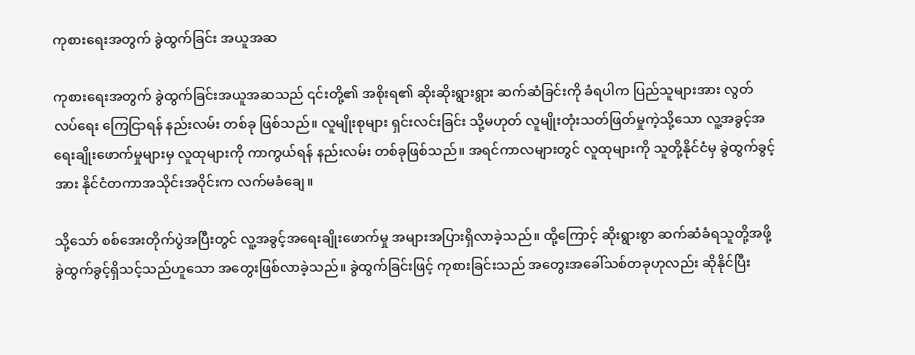ကုစားရေးအတွက် ခွဲထွက်ခြင်း အယူအဆ

ကုစားရေးအတွက် ခွဲထွက်ခြင်းအယူအဆသည် ၎င်းတို့၏ အစိုးရ၏ ဆိုးဆိုးရွားရွား ဆက်ဆံခြင်းကို ခံရပါက ပြည်သူများအား လွတ်လပ်ရေး ကြေငြာရန် နည်းလမ်း တစ်ခု ဖြစ်သည်။ လူမျိုးစုများ ရှင်းလင်းခြင်း သို့မဟုတ် လူမျိုးတုံးသတ်ဖြတ်မှုကဲ့သို့သော လူ့အခွင့်အရေးချိုးဖောက်မှုများမှ လူထုများကို ကာကွယ်ရန် နည်းလမ်း တစ်ခုဖြစ်သည်။ အရင်ကာလများတွင် လူထုများကို သူတို့နိုင်ငံမှ ခွဲထွက်ခွင့်အား နိုင်ငံတကာအသိုင်းအဝိုင်းက လက်မခံချေ။

သို့သော် စစ်အေးတိုက်ပွဲအပြီးတွင် လူ့အခွင့်အရေးချိုးဖောက်မှု အများအပြားရှိလာခဲ့သည်။ ထို့ကြောင့် ဆိုးရွားစွာ ဆက်ဆံခံရသူတို့အဖို့ ခွဲထွက်ခွင့်ရှိသင့်သည်ဟူသော အတွေးဖြစ်လာခဲ့သည်။ ခွဲထွက်ခြင်းဖြင့် ကုစားခြင်းသည် အတွေးအခေါ်သစ်တခုဟုလည်း ဆိုနိုင်ပြီး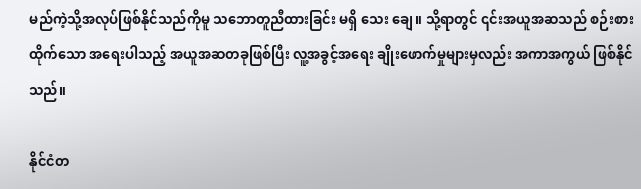မည်ကဲ့သို့အလုပ်ဖြစ်နိုင်သည်ကိုမူ သဘောတူညီထားခြင်း မရှိ သေး ချေ။ သို့ရာတွင် ၎င်းအယူအဆသည် စဉ်းစားထိုက်သော အရေးပါသည့် အယူအဆတခုဖြစ်ပြီး လူ့အခွင့်အရေး ချိုးဖောက်မှုများမှလည်း အကာအကွယ် ဖြစ်နိုင်သည်။

နိုင်ငံတ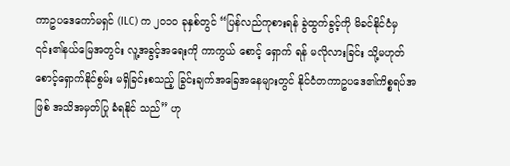ကာဥပဒေကော်မရှင် (ILC) က ၂၀၁၀ ခုနှစ်တွင် “ပြန်လည်ကုစားရန် ခွဲထွက်ခွင့်ကို မိခင်နိုင်ငံမှ ၎င်း၏နယ်မြေအတွင်း လူ့အခွင့်အရေးကို ကာကွယ် စောင့် ရှောက် ရန် မလိုလားခြင်း သို့မဟုတ် စောင့်ရှောက်နိုင်စွမ်း မရှိခြင်းစသည့် ခြွင်းချက်အခြေအနေများတွင် နိုင်ငံတကာဥပဒေ၏ကိစ္စရပ်အဖြစ် အသိအမှတ်ပြု ခံရနိုင် သည်” ဟု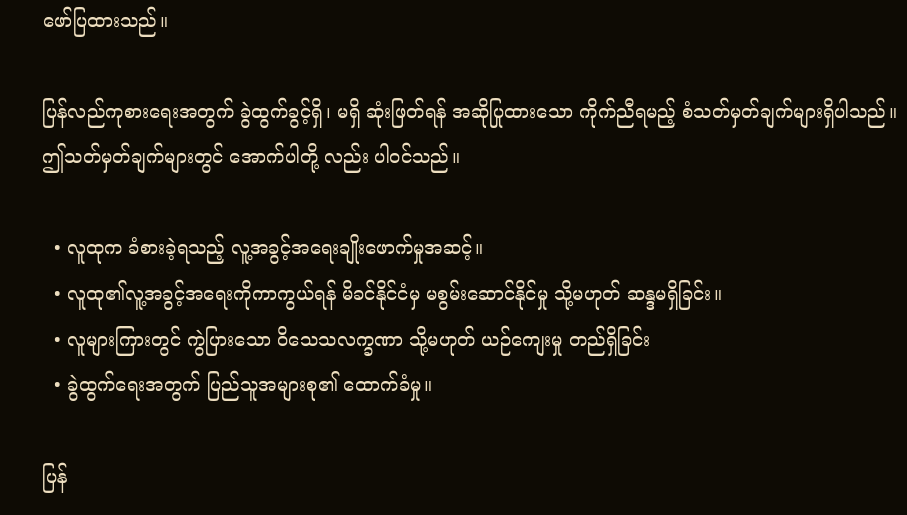ဖော်ပြထားသည်။

ပြန်လည်ကုစားရေးအတွက် ခွဲထွက်ခွင့်ရှိ၊ မရှိ ဆုံးဖြတ်ရန် အဆိုပြုထားသော ကိုက်ညီရမည့် စံသတ်မှတ်ချက်များရှိပါသည်။ ဤသတ်မှတ်ချက်များတွင် အောက်ပါတို့ လည်း ပါဝင်သည်။

  • လူထုက ခံစားခဲ့ရသည့် လူ့အခွင့်အရေးချိုးဖောက်မှုအဆင့်။
  • လူထု၏လူ့အခွင့်အရေးကိုကာကွယ်ရန် မိခင်နိုင်ငံမှ မစွမ်းဆောင်နိုင်မှု သို့မဟုတ် ဆန္ဒမရှိခြင်း။
  • လူများကြားတွင် ကွဲပြားသော ဝိသေသလက္ခဏာ သို့မဟုတ် ယဉ်ကျေးမှု တည်ရှိခြင်း
  • ခွဲထွက်ရေးအတွက် ပြည်သူအများစု၏ ထောက်ခံမှု။

ပြန်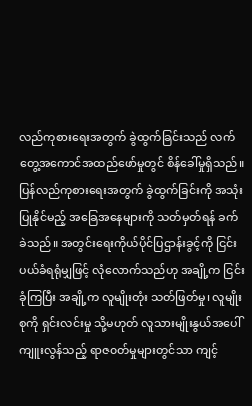လည်ကုစားရေးအတွက် ခွဲထွက်ခြင်းသည် လက်တွေ့အကောင်အထည်ဖော်မှုတွင် စိန်ခေါ်မှုရှိသည်။ ပြန်လည်ကုစားရေးအတွက် ခွဲထွက်ခြင်းကို အသုံးပြုနိုင်မည့် အခြေအနေများကို သတ်မှတ်ရန် ခက်ခဲသည်။ အတွင်းရေးကိုယ်ပိုင်ပြဌာန်းခွင့်ကို ငြင်းပယ်ခံရရုံမျှဖြင့် လုံလောက်သည်ဟု အချို့က ငြင်းခုံကြပြီး အချို့က လူမျိုးတုံး သတ်ဖြတ်မှု၊ လူမျိုးစုကို ရှင်းလင်းမှု သို့မဟုတ် လူသားမျိုးနွယ်အပေါ် ကျူးလွန်သည့် ရာဇ၀တ်မှုများတွင်သာ ကျင့်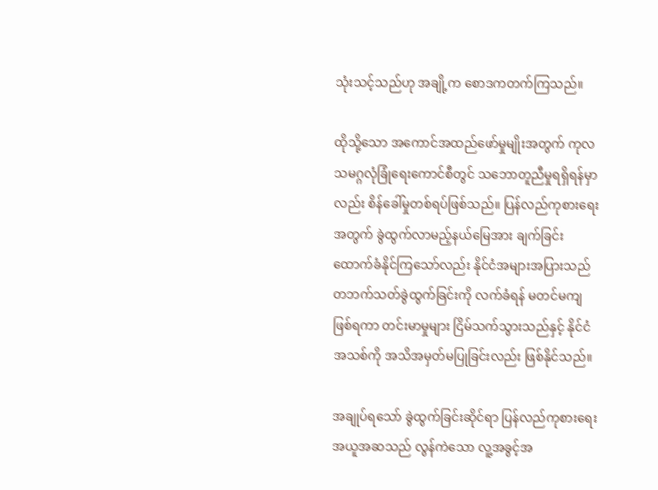သုံးသင့်သည်ဟု အချို့က စောဒကတက်ကြသည်။

ထိုသို့သော အကောင်အထည်ဖော်မှုမျိုးအတွက် ကုလသမဂ္ဂလုံခြုံရေးကောင်စီတွင် သဘောတူညီမှုရရှိရန်မှာလည်း စိန်ခေါ်မှုတစ်ရပ်ဖြစ်သည်။ ပြန်လည်ကုစားရေး အတွက် ခွဲထွက်လာမည့်နယ်မြေအား ချက်ခြင်းထောက်ခံနိုင်ကြသော်လည်း နိုင်ငံအများအပြားသည် တဘက်သတ်ခွဲထွက်ခြင်းကို လက်ခံရန် မတင်မကျဖြစ်ရကာ တင်းမာမှုများ ငြိမ်သက်သွားသည်နှင့် နိုင်ငံအသစ်ကို အသိအမှတ်မပြုခြင်းလည်း ဖြစ်နိုင်သည်။

အချုပ်ရသော် ခွဲထွက်ခြင်းဆိုင်ရာ ပြန်လည်ကုစားရေး အယူအဆသည် လွန်ကဲသော လူ့အခွင့်အ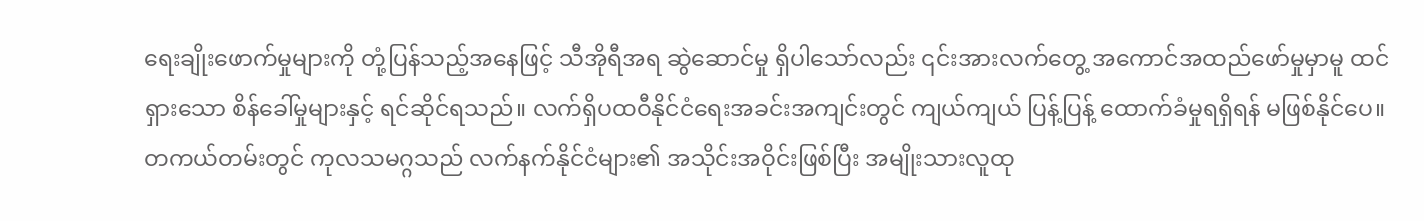ရေးချိုးဖောက်မှုများကို တုံ့ပြန်သည့်အနေဖြင့် သီအိုရီအရ ဆွဲဆောင်မှု ရှိပါသော်လည်း ၎င်းအားလက်တွေ့ အကောင်အထည်ဖော်မှုမှာမူ ထင်ရှားသော စိန်ခေါ်မှုများနှင့် ရင်ဆိုင်ရသည်။ လက်ရှိပထဝီနိုင်ငံရေးအခင်းအကျင်းတွင် ကျယ်ကျယ် ပြန့်ပြန့် ထောက်ခံမှုရရှိရန် မဖြစ်နိုင်ပေ။ တကယ်တမ်းတွင် ကုလသမဂ္ဂသည် လက်နက်နိုင်ငံများ၏ အသိုင်းအဝိုင်းဖြစ်ပြီး အမျိုးသားလူထု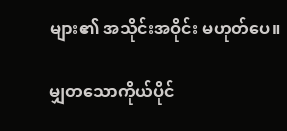များ၏ အသိုင်းအဝိုင်း မဟုတ်ပေ။

မျှတသောကိုယ်ပိုင်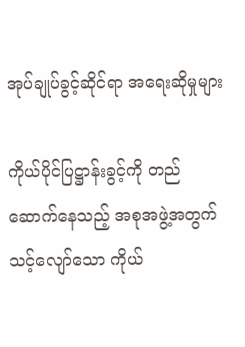အုပ်ချုပ်ခွင့်ဆိုင်ရာ အရေးဆိုမှုများ

ကိုယ်ပိုင်ပြဋ္ဌာန်းခွင့်ကို တည်ဆောက်နေသည့် အစုအဖွဲ့အတွက် သင့်လျော်သော ကိုယ်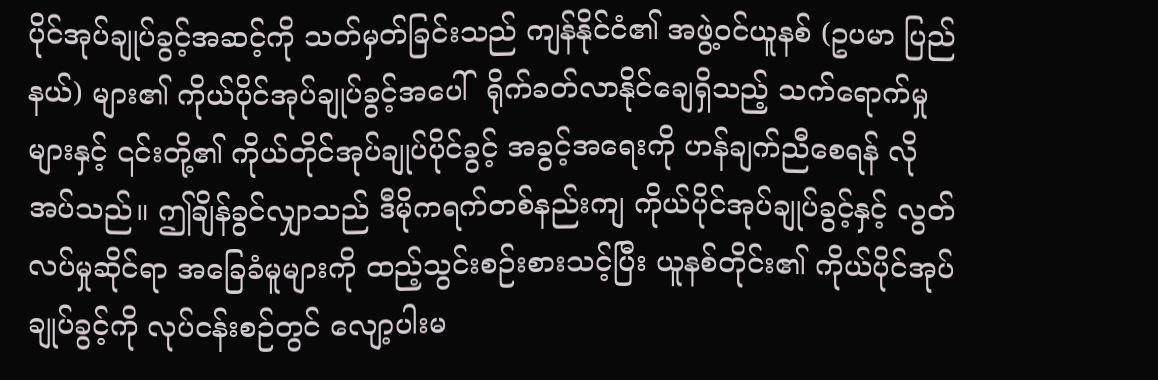ပိုင်အုပ်ချုပ်ခွင့်အဆင့်ကို သတ်မှတ်ခြင်းသည် ကျန်နိုင်ငံ၏ အဖွဲ့ဝင်ယူနစ် (ဥပမာ ပြည်နယ်) များ၏ ကိုယ်ပိုင်အုပ်ချုပ်ခွင့်အပေါ်  ရိုက်ခတ်လာနိုင်ချေရှိသည့် သက်ရောက်မှုများနှင့် ၎င်းတို့၏ ကိုယ်တိုင်အုပ်ချုပ်ပိုင်ခွင့် အခွင့်အရေးကို ဟန်ချက်ညီစေရန် လိုအပ်သည်။ ဤချိန်ခွင်လျှာသည် ဒီမိုကရက်တစ်နည်းကျ ကိုယ်ပိုင်အုပ်ချုပ်ခွင့်နှင့် လွတ်လပ်မှုဆိုင်ရာ အခြေခံမူများကို ထည့်သွင်းစဉ်းစားသင့်ပြီး ယူနစ်တိုင်း၏ ကိုယ်ပိုင်အုပ်ချုပ်ခွင့်ကို လုပ်ငန်းစဉ်တွင် လျော့ပါးမ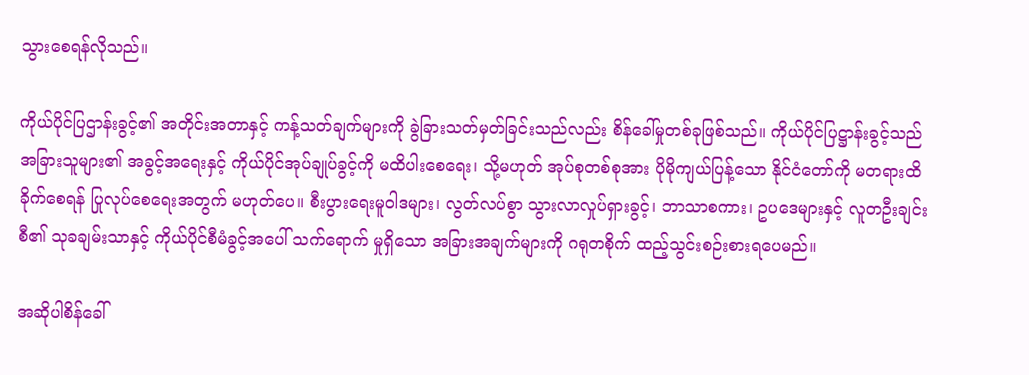သွားစေရန်လိုသည်။

ကိုယ်ပိုင်ပြဌာန်းခွင့်၏ အတိုင်းအတာနှင့် ကန့်သတ်ချက်များကို ခွဲခြားသတ်မှတ်ခြင်းသည်လည်း စိန်ခေါ်မှုတစ်ခုဖြစ်သည်။ ကိုယ်ပိုင်ပြဋ္ဌာန်းခွင့်သည် အခြားသူများ၏ အခွင့်အရေးနှင့် ကိုယ်ပိုင်အုပ်ချုပ်ခွင့်ကို မထိပါးစေရေး၊ သို့မဟုတ် အုပ်စုတစ်စုအား ပိုမိုကျယ်ပြန့်သော နိုင်ငံတော်ကို မတရားထိခိုက်စေရန် ပြုလုပ်စေရေးအတွက် မဟုတ်ပေ။ စီးပွားရေးမူဝါဒများ၊ လွတ်လပ်စွာ သွားလာလှုပ်ရှားခွင့်၊ ဘာသာစကား၊ ဥပဒေများနှင့် လူတဦးချင်းစီ၏ သုခချမ်းသာနှင့် ကိုယ်ပိုင်စီမံခွင့်အပေါ် သက်ရောက် မှုရှိသော အခြားအချက်များကို ဂရုတစိုက် ထည့်သွင်းစဉ်းစားရပေမည်။

အဆိုပါစိန်ခေါ်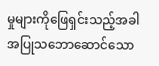မှုများကိုဖြေရှင်းသည့်အခါ အပြုသဘောဆောင်သော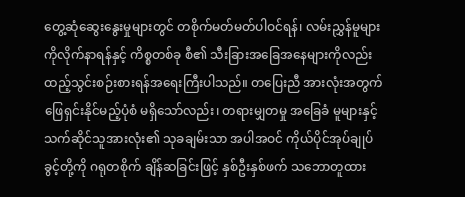တွေ့ဆုံဆွေးနွေးမှုများတွင် တစိုက်မတ်မတ်ပါဝင်ရန်၊ လမ်းညွှန်မူများကိုလိုက်နာရန်နှင့် ကိစ္စတစ်ခု စီ၏ သီးခြားအခြေအနေများကိုလည်း ထည့်သွင်းစဉ်းစားရန်အရေးကြီးပါသည်။ တပြေးညီ အားလုံးအတွက် ဖြေရှင်းနိုင်မည့်ပုံစံ မရှိသော်လည်း၊ တရားမျှတမှု အခြေခံ မူများနှင့် သက်ဆိုင်သူအားလုံး၏ သုခချမ်းသာ အပါအဝင် ကိုယ်ပိုင်အုပ်ချုပ်ခွင့်တို့ကို ဂရုတစိုက် ချိန်ဆခြင်းဖြင့် နှစ်ဦးနှစ်ဖက် သဘောတူထား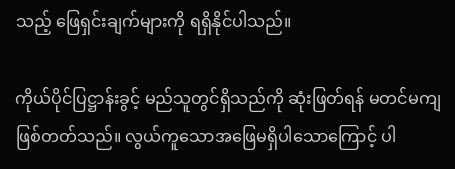သည့် ဖြေရှင်းချက်များကို ရရှိနိုင်ပါသည်။

ကိုယ်ပိုင်ပြဋ္ဌာန်းခွင့် မည်သူတွင်ရှိသည်ကို ဆုံးဖြတ်ရန် မတင်မကျ ဖြစ်တတ်သည်။ လွယ်ကူသောအဖြေမရှိပါသောကြောင့် ပါ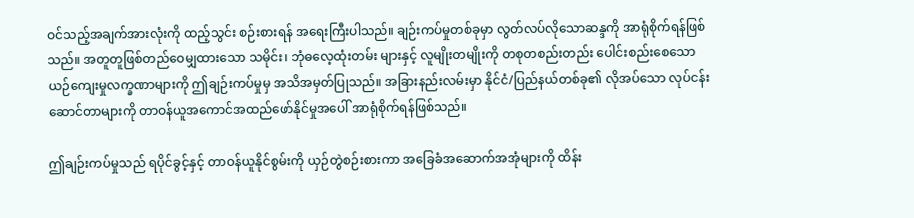ဝင်သည့်အချက်အားလုံးကို ထည့်သွင်း စဉ်းစားရန် အရေးကြီးပါသည်။ ချဉ်းကပ်မှုတစ်ခုမှာ လွတ်လပ်လိုသောဆန္ဒကို အာရုံစိုက်ရန်ဖြစ်သည်။ အတူတူဖြစ်တည်ဝေမျှထားသော သမိုင်း၊ ဘုံဓလေ့ထုံးတမ်း များနှင့် လူမျိုးတမျိုးကို တစုတစည်းတည်း ပေါင်းစည်းစေသော ယဉ်ကျေးမှုလက္ခဏာများကို ဤချဉ်းကပ်မှုမှ အသိအမှတ်ပြုသည်။ အခြားနည်းလမ်းမှာ နိုင်ငံ/ပြည်နယ်တစ်ခု၏ လိုအပ်သော လုပ်ငန်းဆောင်တာများကို တာဝန်ယူအကောင်အထည်ဖော်နိုင်မှုအပေါ် အာရုံစိုက်ရန်ဖြစ်သည်။

ဤချဉ်းကပ်မှုသည် ရပိုင်ခွင့်နှင့် တာဝန်ယူနိုင်စွမ်းကို ယှဉ်တွဲစဉ်းစားကာ အခြေခံအဆောက်အအုံများကို ထိန်း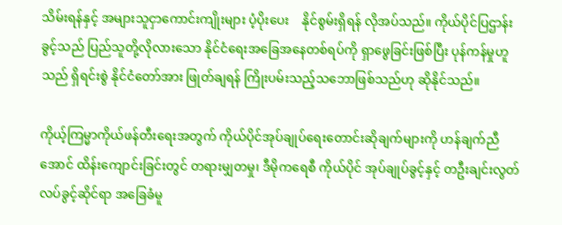သိမ်းရန်နှင့် အများသူငှာကောင်းကျိုးများ ပံ့ပိုးပေး    နိုင်စွမ်းရှိရန် လိုအပ်သည်။ ကိုယ်ပိုင်ပြဌာန်းခွင့်သည် ပြည်သူတို့လိုလားသော နိုင်ငံရေးအခြေအနေတစ်ရပ်ကို ရှာဖွေခြင်းဖြစ်ပြီး ပုန်ကန်မှုဟူသည် ရှိရင်းစွဲ နိုင်ငံတော်အား ဖြုတ်ချရန် ကြိုးပမ်းသည့်သဘောဖြစ်သည်ဟု ဆိုနိုင်သည်။

ကိုယ့်ကြမ္မာကိုယ်ဖန်တီးရေးအတွက် ကိုယ်ပိုင်အုပ်ချုပ်ရေးတောင်းဆိုချက်များကို ဟန်ချက်ညီအောင် ထိန်းကျောင်းခြင်းတွင် တရားမျှတမှု၊ ဒီမိုကရေစီ ကိုယ်ပိုင် အုပ်ချုပ်ခွင့်နှင့် တဦးချင်းလွတ်လပ်ခွင့်ဆိုင်ရာ အခြေခံမူ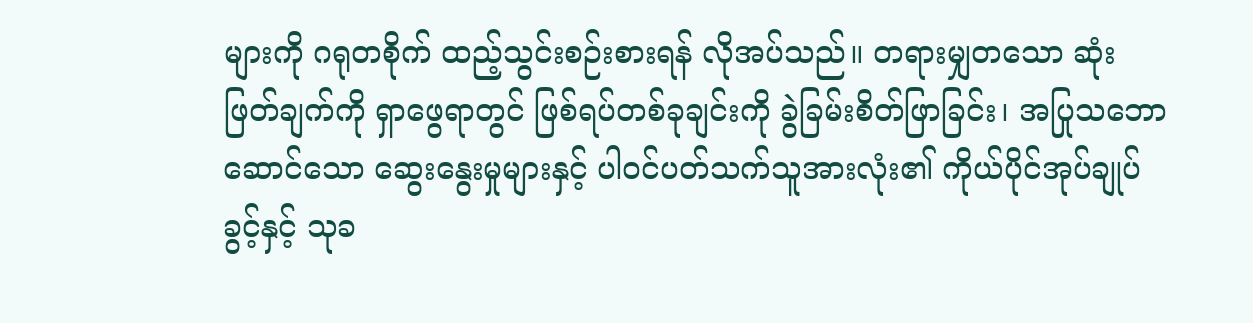များကို ဂရုတစိုက် ထည့်သွင်းစဉ်းစားရန် လိုအပ်သည်။ တရားမျှတသော ဆုံးဖြတ်ချက်ကို ရှာဖွေရာတွင် ဖြစ်ရပ်တစ်ခုချင်းကို ခွဲခြမ်းစိတ်ဖြာခြင်း၊ အပြုသဘောဆောင်သော ဆွေးနွေးမှုများနှင့် ပါဝင်ပတ်သက်သူအားလုံး၏ ကိုယ်ပိုင်အုပ်ချုပ်ခွင့်နှင့် သုခ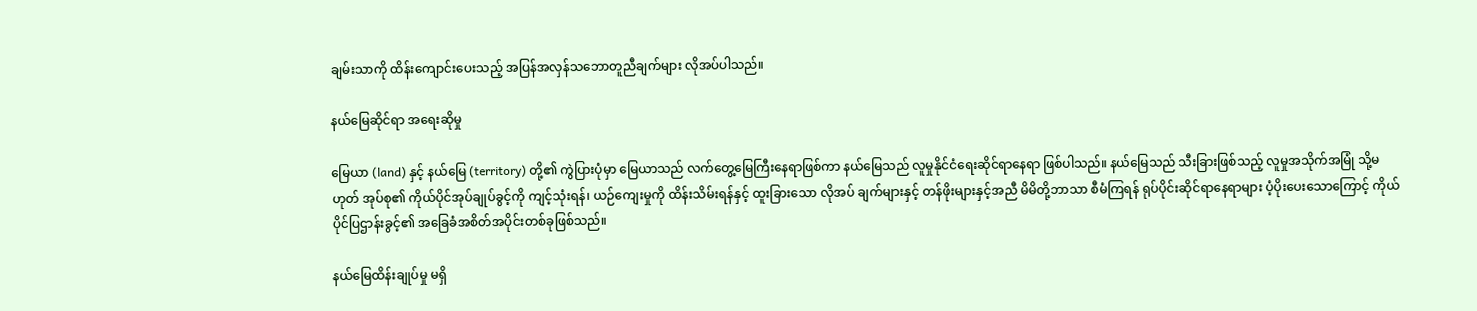ချမ်းသာကို ထိန်းကျောင်းပေးသည့် အပြန်အလှန်သဘောတူညီချက်များ လိုအပ်ပါသည်။

နယ်မြေဆိုင်ရာ အရေးဆိုမှု

မြေယာ (land) နှင့် နယ်မြေ (territory) တို့၏ ကွဲပြားပုံမှာ မြေယာသည် လက်တွေ့မြေကြီးနေရာဖြစ်ကာ နယ်မြေသည် လူမှုနိုင်ငံရေးဆိုင်ရာနေရာ ဖြစ်ပါသည်။ နယ်မြေသည် သီးခြားဖြစ်သည့် လူမှုအသိုက်အမြုံ သို့မဟုတ် အုပ်စု၏ ကိုယ်ပိုင်အုပ်ချုပ်ခွင့်ကို ကျင့်သုံးရန်၊ ယဉ်ကျေးမှုကို ထိန်းသိမ်းရန်နှင့် ထူးခြားသော လိုအပ် ချက်များနှင့် တန်ဖိုးများနှင့်အညီ မိမိတို့ဘာသာ စီမံကြရန် ရုပ်ပိုင်းဆိုင်ရာနေရာများ ပံ့ပိုးပေးသောကြောင့် ကိုယ်ပိုင်ပြဌာန်းခွင့်၏ အခြေခံအစိတ်အပိုင်းတစ်ခုဖြစ်သည်။

နယ်မြေထိန်းချုပ်မှု မရှိ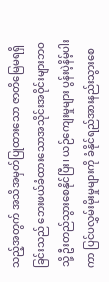သည့်အတွက် အသိအမှတ်ပြုထားသော ဇာတိမြေမရရှိခြင်းသည် ဘေးဖယ်ခံထားသောအသိုင်းအဝိုင်းများဘဝသို့ ဦးတည်သွားစေနိုင်ပြီး၊ ယ‌ဉ်ကျေးမှုများ ပွန်းပဲ့နိမ့်ပါးကာ ပြင်ပလွှမ်းမိုးမှုများကို ခံနိုင်ရည်အားနည်းသွားစေ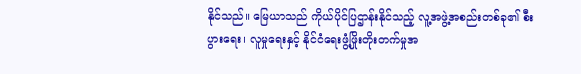နိုင်သည်။ မြေယာသည် ကိုယ်ပိုင်ပြဌာန်းနိုင်သည့် လူ့အဖွဲ့အစည်းတစ်ခု၏ စီးပွားရေး၊ လူမှုရေးနှင့် နိုင်ငံရေးဖွံ့ဖြိုးတိုးတက်မှုအ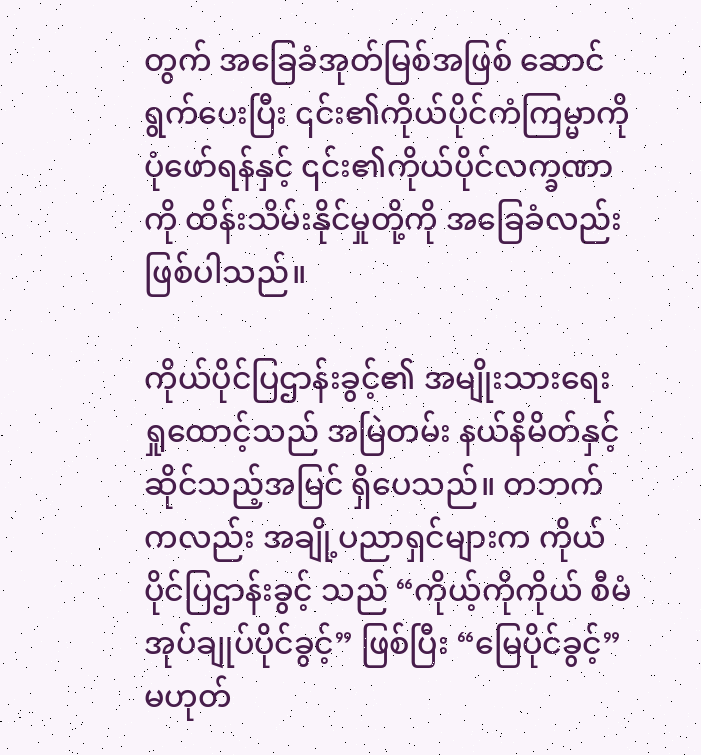တွက် အခြေခံအုတ်မြစ်အဖြစ် ဆောင်ရွက်ပေးပြီး ၎င်း၏ကိုယ်ပိုင်ကံကြမ္မာကို ပုံဖော်ရန်နှင့် ၎င်း၏ကိုယ်ပိုင်လက္ခဏာကို ထိန်းသိမ်းနိုင်မှုတို့ကို အခြေခံလည်းဖြစ်ပါသည်။

ကိုယ်ပိုင်ပြဌာန်းခွင့်၏ အမျိုးသားရေးရှုထောင့်သည် အမြဲတမ်း နယ်နိမိတ်နှင့်ဆိုင်သည့်အမြင် ရှိပေသည်။ တဘက်ကလည်း အချို့ပညာရှင်များက ကိုယ်ပိုင်ပြဌာန်းခွင့် သည် “ကိုယ့်ကိုကိုယ် စီမံအုပ်ချုပ်ပိုင်ခွင့်” ဖြစ်ပြီး “မြေပိုင်ခွင့်” မဟုတ်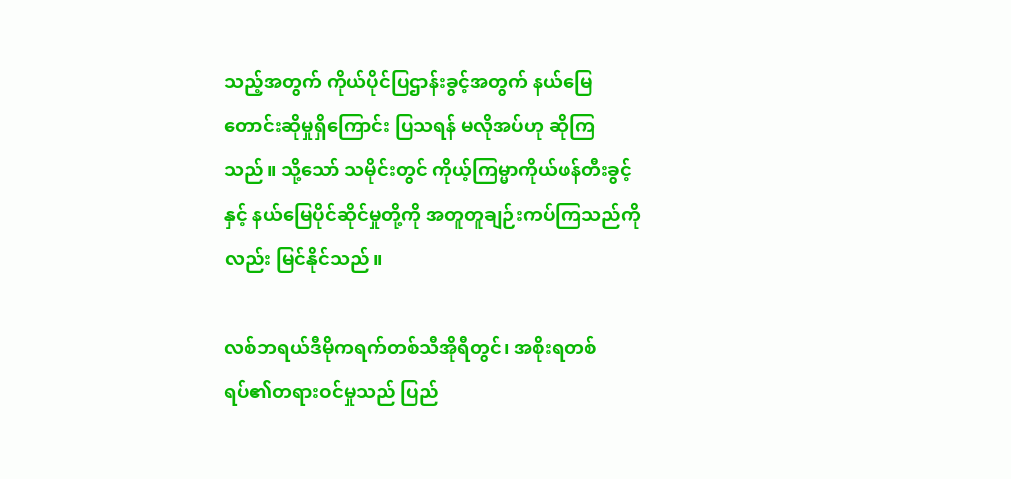သည့်အတွက် ကိုယ်ပိုင်ပြဌာန်းခွင့်အတွက် နယ်မြေ တောင်းဆိုမှုရှိကြောင်း ပြသရန် မလိုအပ်ဟု ဆိုကြသည်။ သို့သော် သမိုင်းတွင် ကိုယ့်ကြမ္မာကိုယ်ဖန်တီးခွင့်နှင့် နယ်မြေပိုင်ဆိုင်မှုတို့ကို အတူတူချဉ်းကပ်ကြသည်ကိုလည်း မြင်နိုင်သည်။

လစ်ဘရယ်ဒီမိုကရက်တစ်သီအိုရီတွင်၊ အစိုးရတစ်ရပ်၏တရားဝင်မှုသည် ပြည်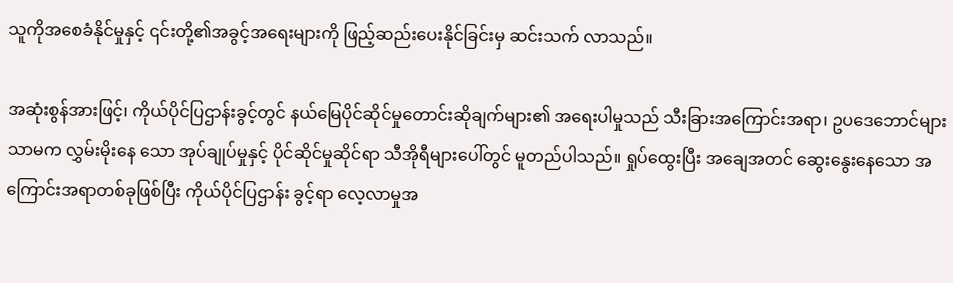သူကိုအစေခံနိုင်မှုနှင့် ၎င်းတို့၏အခွင့်အရေးများကို ဖြည့်ဆည်းပေးနိုင်ခြင်းမှ ဆင်းသက် လာသည်။

အဆုံးစွန်အားဖြင့်၊ ကိုယ်ပိုင်ပြဌာန်းခွင့်တွင် နယ်မြေပိုင်ဆိုင်မှုတောင်းဆိုချက်များ၏ အရေးပါမှုသည် သီးခြားအကြောင်းအရာ၊ ဥပဒေဘောင်များသာမက လွှမ်းမိုးနေ သော အုပ်ချုပ်မှုနှင့် ပိုင်ဆိုင်မှုဆိုင်ရာ သီအိုရီများပေါ်တွင် မူတည်ပါသည်။ ရှုပ်ထွေးပြီး အချေအတင် ဆွေးနွေးနေသော အကြောင်းအရာတစ်ခုဖြစ်ပြီး ကိုယ်ပိုင်ပြဌာန်း ခွင့်ရာ လေ့လာမှုအ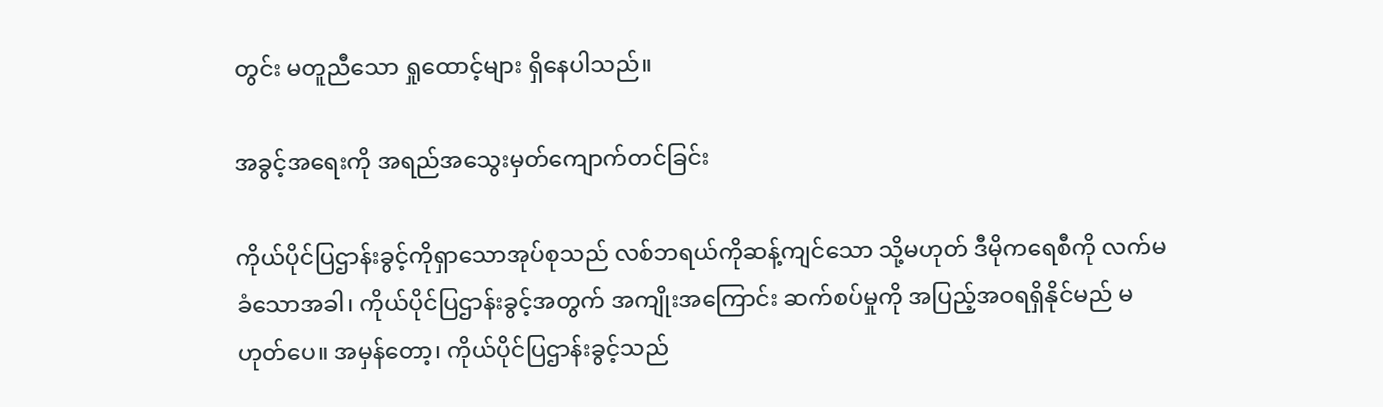တွင်း မတူညီသော ရှုထောင့်များ ရှိနေပါသည်။

အခွင့်အရေးကို အရည်အသွေးမှတ်ကျောက်တင်ခြင်း

ကိုယ်ပိုင်ပြဌာန်းခွင့်ကိုရှာသောအုပ်စုသည် လစ်ဘရယ်ကိုဆန့်ကျင်သော သို့မဟုတ် ဒီမိုကရေစီကို လက်မခံသောအခါ၊ ကိုယ်ပိုင်ပြဌာန်းခွင့်အတွက် အကျိုးအကြောင်း ဆက်စပ်မှုကို အပြည့်အဝရရှိနိုင်မည် မဟုတ်ပေ။ အမှန်တော့၊ ကိုယ်ပိုင်ပြဌာန်းခွင့်သည်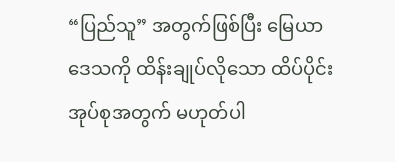“ပြည်သူ” အတွက်ဖြစ်ပြီး မြေယာဒေသကို ထိန်းချုပ်လိုသော ထိပ်ပိုင်း အုပ်စုအတွက် မဟုတ်ပါ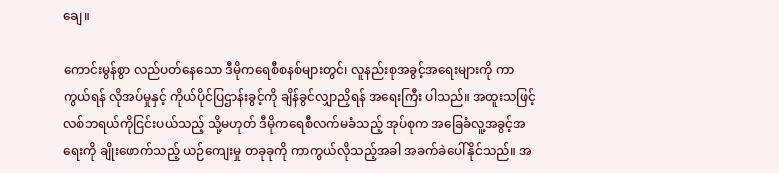ချေ။

ကောင်းမွန်စွာ လည်ပတ်နေသော ဒီမိုကရေစီစနစ်များတွင်၊ လူနည်းစုအခွင့်အရေးများကို ကာကွယ်ရန် လိုအပ်မှုနှင့် ကိုယ်ပိုင်ပြဌာန်းခွင့်ကို ချိန်ခွင်လျှာညှိရန် အရေးကြီး ပါသည်။ အထူးသဖြင့် လစ်ဘရယ်ကိုငြင်းပယ်သည့် သို့မဟုတ် ဒီမိုကရေစီလက်မခံသည့် အုပ်စုက အခြေခံလူ့အခွင့်အရေးကို ချိုးဖောက်သည့် ယဉ်ကျေးမှု တခုခုကို ကာကွယ်လိုသည့်အခါ အခက်ခဲပေါ်နိုင်သည်။ အ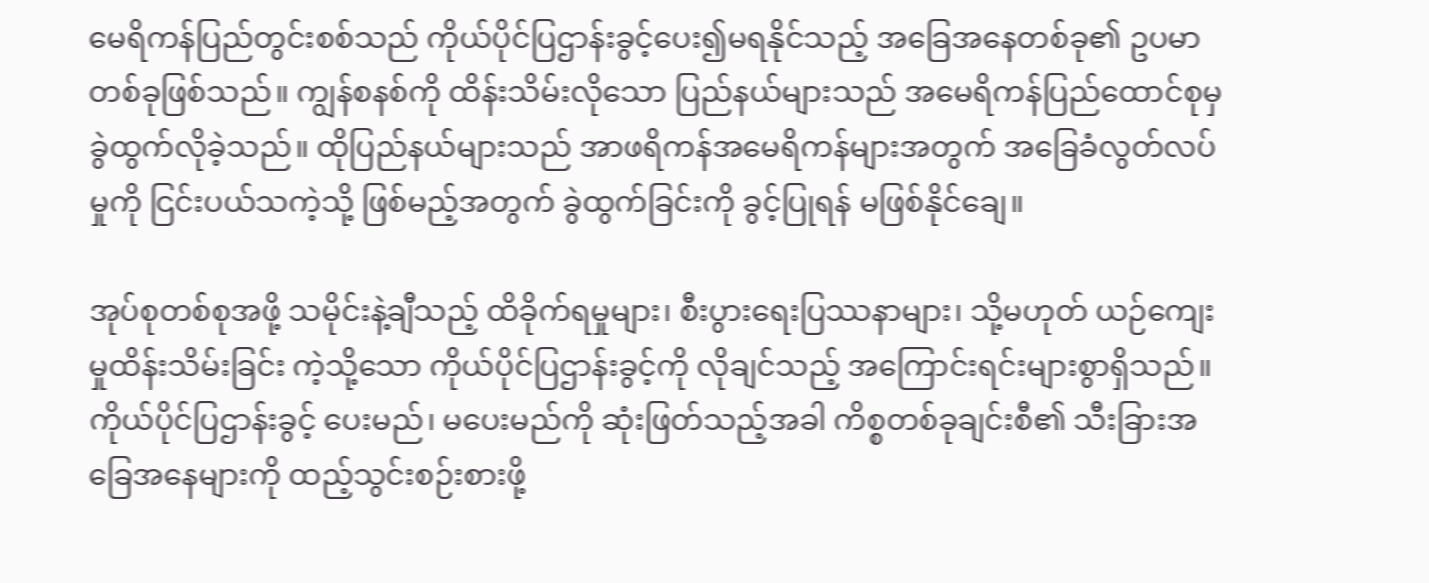မေရိကန်ပြည်တွင်းစစ်သည် ကိုယ်ပိုင်ပြဌာန်းခွင့်ပေး၍မရနိုင်သည့် အခြေအနေတစ်ခု၏ ဥပမာတစ်ခုဖြစ်သည်။ ကျွန်စနစ်ကို ထိန်းသိမ်းလိုသော ပြည်နယ်များသည် အမေရိကန်ပြည်ထောင်စုမှ ခွဲထွက်လိုခဲ့သည်။ ထိုပြည်နယ်များသည် အာဖရိကန်အမေရိကန်များအတွက် အခြေခံလွတ်လပ်မှုကို ငြင်းပယ်သကဲ့သို့ ဖြစ်မည့်အတွက် ခွဲထွက်ခြင်းကို ခွင့်ပြုရန် မဖြစ်နိုင်ချေ။

အုပ်စုတစ်စုအဖို့ သမိုင်းနဲ့ချီသည့် ထိခိုက်ရမှုများ၊ စီးပွားရေးပြဿနာများ၊ သို့မဟုတ် ယဉ်ကျေးမှုထိန်းသိမ်းခြင်း ကဲ့သို့သော ကိုယ်ပိုင်ပြဌာန်းခွင့်ကို လိုချင်သည့် အကြောင်းရင်းများစွာရှိသည်။ ကိုယ်ပိုင်ပြဌာန်းခွင့် ပေးမည်၊ မပေးမည်ကို ဆုံးဖြတ်သည့်အခါ ကိစ္စတစ်ခုချင်းစီ၏ သီးခြားအခြေအနေများကို ထည့်သွင်းစဉ်းစားဖို့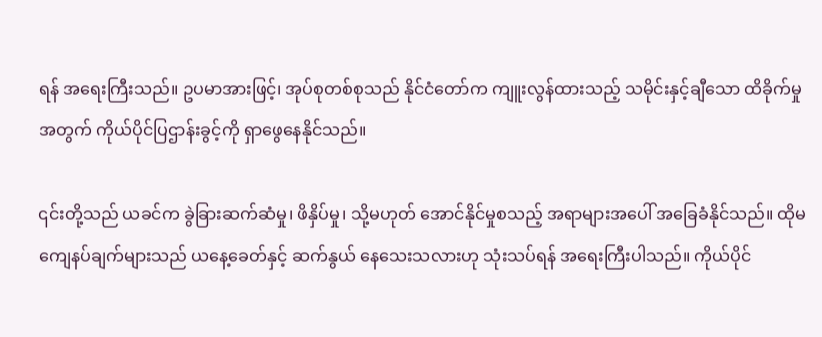ရန် အရေးကြီးသည်။ ဥပမာအားဖြင့်၊ အုပ်စုတစ်စုသည် နိုင်ငံတော်က ကျူးလွန်ထားသည့် သမိုင်းနှင့်ချီသော ထိခိုက်မှုအတွက် ကိုယ်ပိုင်ပြဌာန်းခွင့်ကို ရှာဖွေနေနိုင်သည်။

၎င်းတို့သည် ယခင်က ခွဲခြားဆက်ဆံမှု၊ ဖိနှိပ်မှု၊ သို့မဟုတ် အောင်နိုင်မှုစသည့် အရာများအပေါ် အခြေခံနိုင်သည်။ ထိုမကျေနပ်ချက်များသည် ယနေ့ခေတ်နှင့် ဆက်နွယ် နေသေးသလားဟု သုံးသပ်ရန် အရေးကြီးပါသည်။ ကိုယ်ပိုင်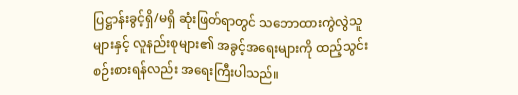ပြဋ္ဌာန်းခွင့်ရှိ/မရှိ ဆုံးဖြတ်ရာတွင် သဘောထားကွဲလွဲသူများနှင့် လူနည်းစုများ၏ အခွင့်အရေးများကို ထည့်သွင်းစဉ်းစားရန်လည်း အရေးကြီးပါသည်။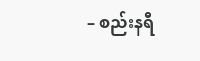– စည်းနရီ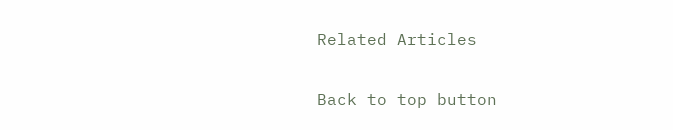Related Articles

Back to top button